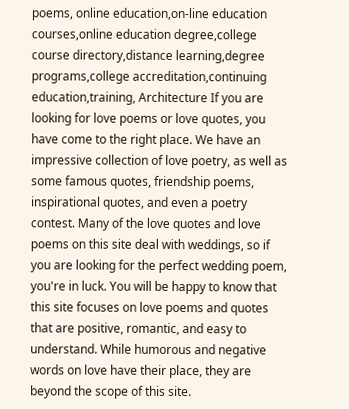poems, online education,on-line education courses,online education degree,college course directory,distance learning,degree programs,college accreditation,continuing education,training, Architecture If you are looking for love poems or love quotes, you have come to the right place. We have an impressive collection of love poetry, as well as some famous quotes, friendship poems, inspirational quotes, and even a poetry contest. Many of the love quotes and love poems on this site deal with weddings, so if you are looking for the perfect wedding poem, you're in luck. You will be happy to know that this site focuses on love poems and quotes that are positive, romantic, and easy to understand. While humorous and negative words on love have their place, they are beyond the scope of this site.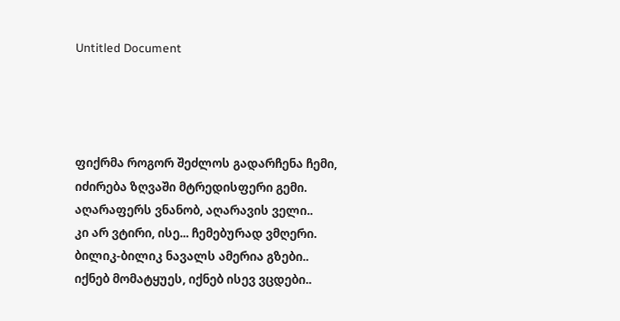Untitled Document




ფიქრმა როგორ შეძლოს გადარჩენა ჩემი,
იძირება ზღვაში მტრედისფერი გემი.
აღარაფერს ვნანობ, აღარავის ველი..
კი არ ვტირი, ისე... ჩემებურად ვმღერი.
ბილიკ-ბილიკ ნავალს ამერია გზები..
იქნებ მომატყუეს, იქნებ ისევ ვცდები..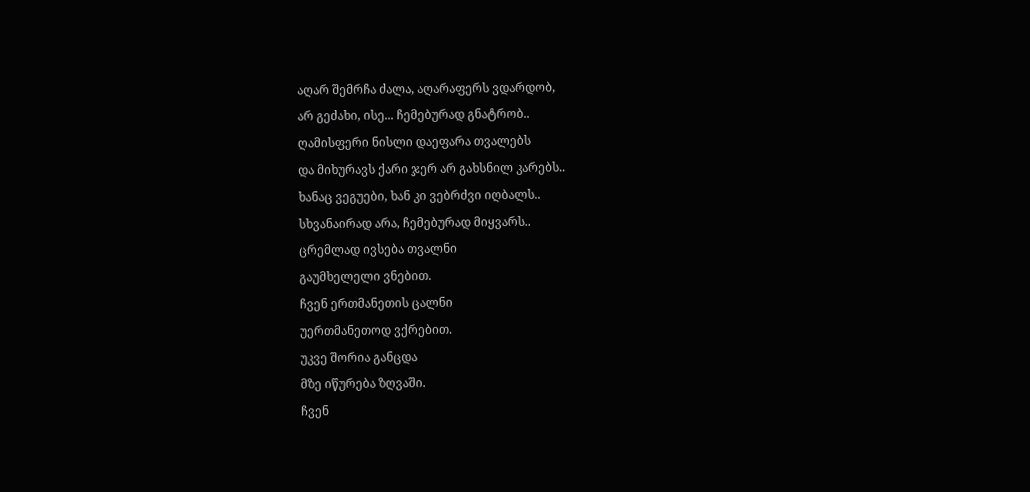აღარ შემრჩა ძალა, აღარაფერს ვდარდობ,
არ გეძახი, ისე... ჩემებურად გნატრობ..
ღამისფერი ნისლი დაეფარა თვალებს
და მიხურავს ქარი ჯერ არ გახსნილ კარებს..
ხანაც ვეგუები, ხან კი ვებრძვი იღბალს..
სხვანაირად არა, ჩემებურად მიყვარს..
ცრემლად ივსება თვალნი
გაუმხელელი ვნებით.
ჩვენ ერთმანეთის ცალნი
უერთმანეთოდ ვქრებით.
უკვე შორია განცდა
მზე იწურება ზღვაში.
ჩვენ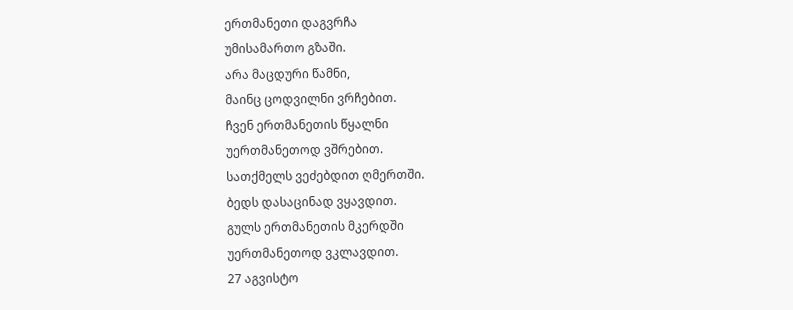ერთმანეთი დაგვრჩა
უმისამართო გზაში.
არა მაცდური წამნი,
მაინც ცოდვილნი ვრჩებით.
ჩვენ ერთმანეთის წყალნი
უერთმანეთოდ ვშრებით.
სათქმელს ვეძებდით ღმერთში.
ბედს დასაცინად ვყავდით.
გულს ერთმანეთის მკერდში
უერთმანეთოდ ვკლავდით.
27 აგვისტო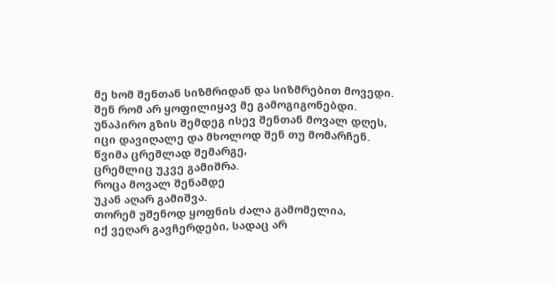მე ხომ შენთან სიზმრიდან და სიზმრებით მოვედი.
შენ რომ არ ყოფილიყავ მე გამოგიგონებდი.
უნაპირო გზის შემდეგ ისევ შენთან მოვალ დღეს,
იცი დავიღალე და მხოლოდ შენ თუ მომარჩენ.
წვიმა ცრემლად შემარგე,
ცრემლიც უკვე გამიშრა.
როცა მოვალ შენამდე
უკან აღარ გამიშვა.
თორემ უშენოდ ყოფნის ძალა გამომელია,
იქ ვეღარ გავჩერდები, სადაც არ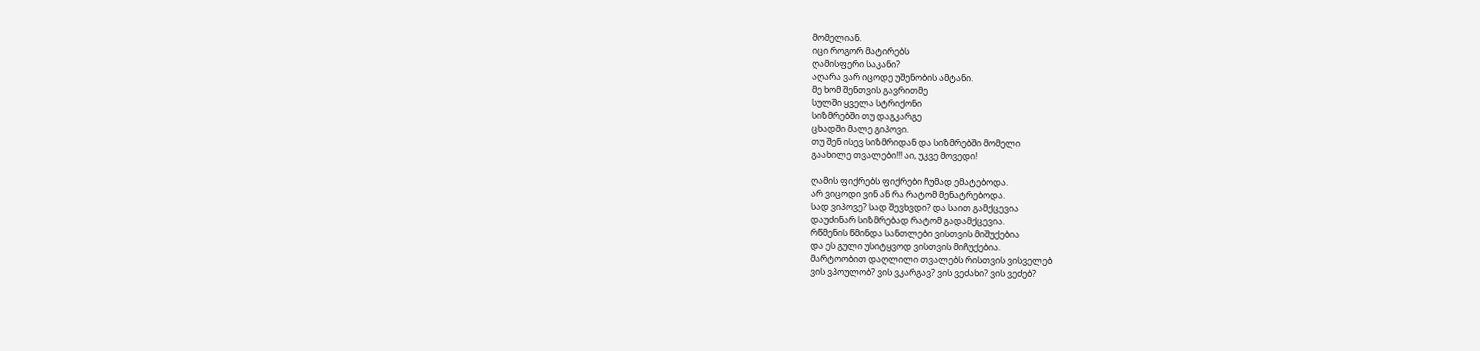მომელიან.
იცი როგორ მატირებს
ღამისფერი საკანი?
აღარა ვარ იცოდე უშენობის ამტანი.
მე ხომ შენთვის გავრითმე
სულში ყველა სტრიქონი
სიზმრებში თუ დაგკარგე
ცხადში მალე გიპოვი.
თუ შენ ისევ სიზმრიდან და სიზმრებში მომელი
გაახილე თვალები!!! აი, უკვე მოვედი!

ღამის ფიქრებს ფიქრები ჩუმად ემატებოდა.
არ ვიცოდი ვინ ან რა რატომ მენატრებოდა.
სად ვიპოვე? სად შევხვდი? და საით გამქცევია
დაუძინარ სიზმრებად რატომ გადამქცევია.
რწმენის წმინდა სანთლები ვისთვის მიშუქებია
და ეს გული უსიტყვოდ ვისთვის მიჩუქებია.
მარტოობით დაღლილი თვალებს რისთვის ვისველებ
ვის ვპოულობ? ვის ვკარგავ? ვის ვეძახი? ვის ვეძებ?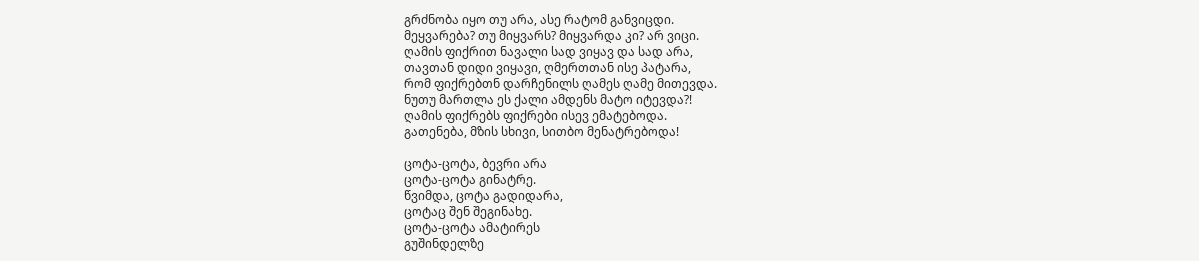გრძნობა იყო თუ არა, ასე რატომ განვიცდი.
მეყვარება? თუ მიყვარს? მიყვარდა კი? არ ვიცი.
ღამის ფიქრით ნავალი სად ვიყავ და სად არა,
თავთან დიდი ვიყავი, ღმერთთან ისე პატარა,
რომ ფიქრებთნ დარჩენილს ღამეს ღამე მითევდა.
ნუთუ მართლა ეს ქალი ამდენს მატო იტევდა?!
ღამის ფიქრებს ფიქრები ისევ ემატებოდა.
გათენება, მზის სხივი, სითბო მენატრებოდა!

ცოტა-ცოტა, ბევრი არა
ცოტა-ცოტა გინატრე.
წვიმდა, ცოტა გადიდარა,
ცოტაც შენ შეგინახე.
ცოტა-ცოტა ამატირეს
გუშინდელზე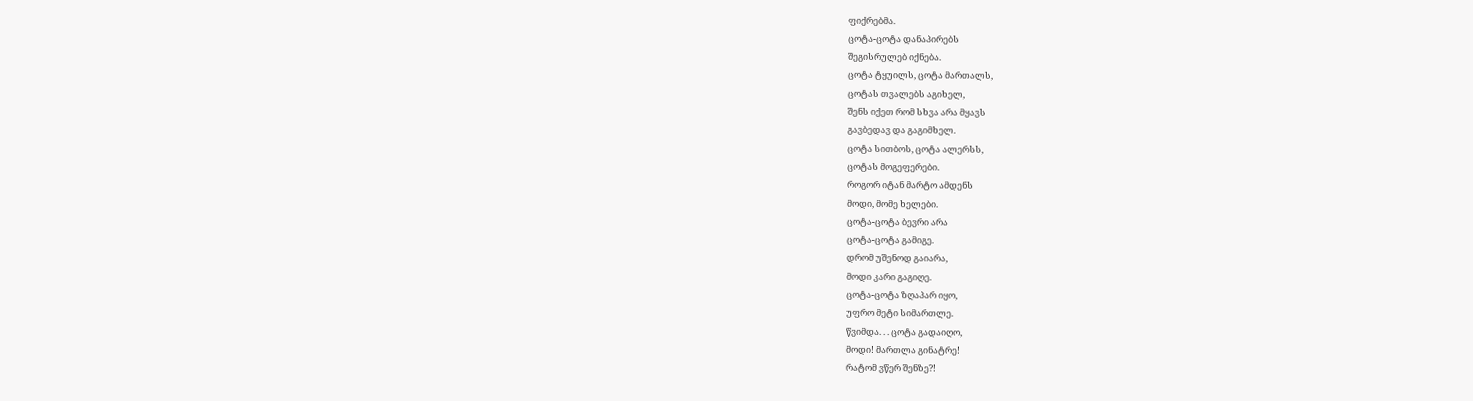ფიქრებმა.
ცოტა-ცოტა დანაპირებს
შეგისრულებ იქნება.
ცოტა ტყუილს, ცოტა მართალს,
ცოტას თვალებს აგიხელ,
შენს იქეთ რომ სხვა არა მყავს
გავბედავ და გაგიმხელ.
ცოტა სითბოს, ცოტა ალერსს,
ცოტას მოგეფერები.
როგორ იტან მარტო ამდენს
მოდი, მომე ხელები.
ცოტა-ცოტა ბევრი არა
ცოტა-ცოტა გამიგე.
დრომ უშენოდ გაიარა,
მოდი კარი გაგიღე.
ცოტა-ცოტა ზღაპარ იყო,
უფრო მეტი სიმართლე.
წვიმდა. . . ცოტა გადაიღო,
მოდი! მართლა გინატრე!
რატომ ვწერ შენზე?!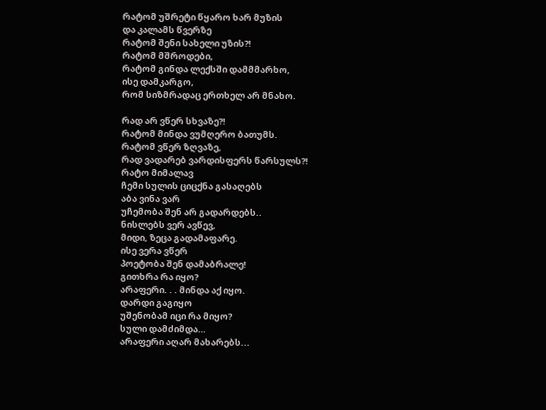რატომ უშრეტი წყარო ხარ მუზის
და კალამს წვერზე
რატომ შენი სახელი უზის?!
რატომ მშროდები,
რატომ გინდა ლექსში დამმმარხო,
ისე დამკარგო,
რომ სიზმრადაც ერთხელ არ მნახო.

რად არ ვწერ სხვაზე?!
რატომ მინდა ვუმღერო ბათუმს.
რატომ ვწერ ზღვაზე,
რად ვადარებ ვარდისფერს წარსულს?!
რატო მიმალავ
ჩემი სულის ციცქნა გასაღებს
აბა ვინა ვარ
უჩემობა შენ არ გადარდებს..
ნისლებს ვერ ავწევ,
მიდი, ზეცა გადამაფარე.
ისე ვერა ვწერ
პოეტობა შენ დამაბრალე!
გითხრა რა იყო?
არაფერი. . . მინდა აქ იყო.
დარდი გაგიყო
უშენობამ იცი რა მიყო?
სული დამძიმდა…
არაფერი აღარ მახარებს...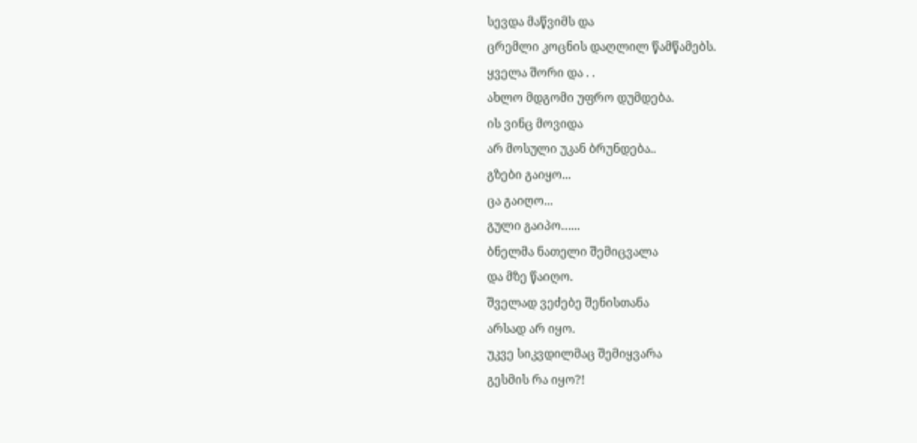სევდა მაწვიმს და
ცრემლი კოცნის დაღლილ წამწამებს.
ყველა შორი და . .
ახლო მდგომი უფრო დუმდება.
ის ვინც მოვიდა
არ მოსული უკან ბრუნდება..
გზები გაიყო...
ცა გაიღო...
გული გაიპო…...
ბნელმა ნათელი შემიცვალა
და მზე წაიღო.
შველად ვეძებე შენისთანა
არსად არ იყო.
უკვე სიკვდილმაც შემიყვარა
გესმის რა იყო?!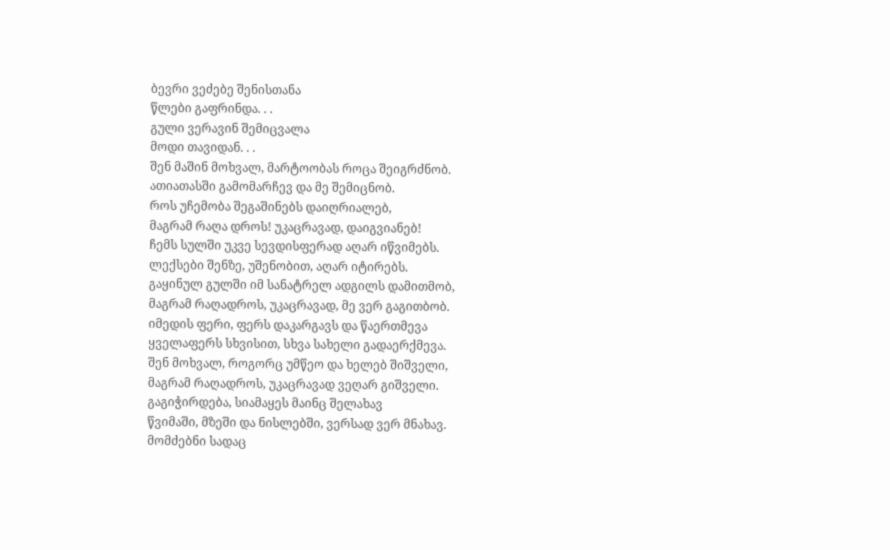ბევრი ვეძებე შენისთანა
წლები გაფრინდა. . .
გული ვერავინ შემიცვალა
მოდი თავიდან. . .
შენ მაშინ მოხვალ, მარტოობას როცა შეიგრძნობ.
ათიათასში გამომარჩევ და მე შემიცნობ.
როს უჩემობა შეგაშინებს დაიღრიალებ,
მაგრამ რაღა დროს! უკაცრავად, დაიგვიანებ!
ჩემს სულში უკვე სევდისფერად აღარ იწვიმებს.
ლექსები შენზე, უშენობით, აღარ იტირებს.
გაყინულ გულში იმ სანატრელ ადგილს დამითმობ,
მაგრამ რაღადროს, უკაცრავად, მე ვერ გაგითბობ.
იმედის ფერი, ფერს დაკარგავს და წაერთმევა
ყველაფერს სხვისით, სხვა სახელი გადაერქმევა.
შენ მოხვალ, როგორც უმწეო და ხელებ შიშველი,
მაგრამ რაღადროს, უკაცრავად ვეღარ გიშველი.
გაგიჭირდება, სიამაყეს მაინც შელახავ
წვიმაში, მზეში და ნისლებში, ვერსად ვერ მნახავ.
მომძებნი სადაც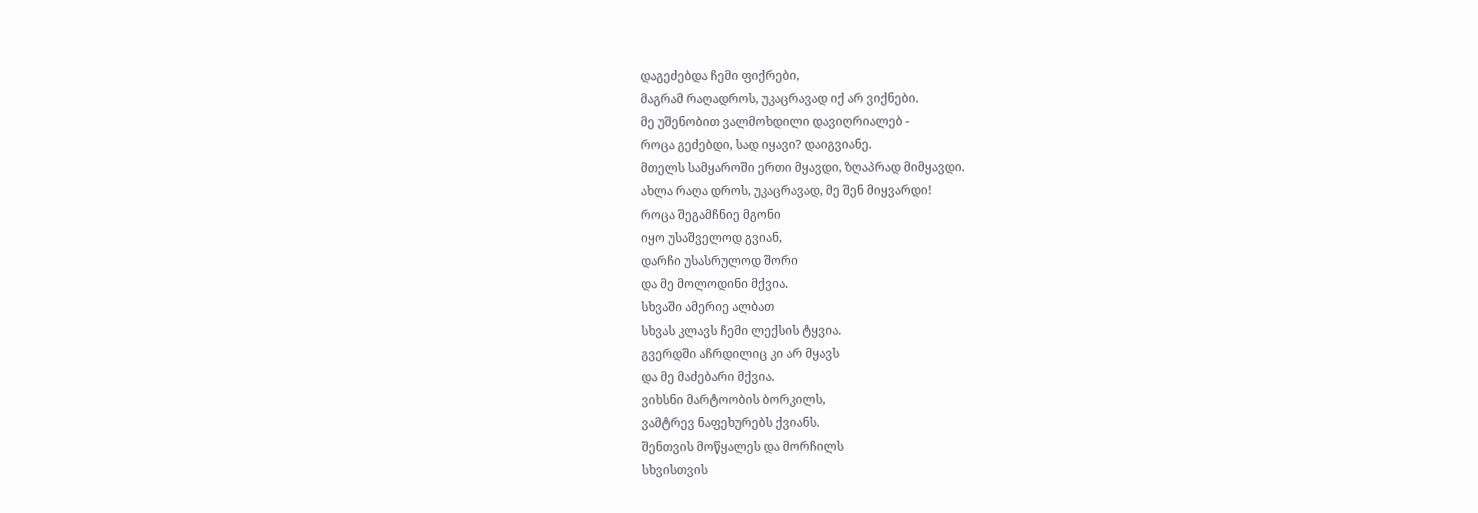დაგეძებდა ჩემი ფიქრები,
მაგრამ რაღადროს, უკაცრავად იქ არ ვიქნები.
მე უშენობით ვალმოხდილი დავიღრიალებ -
როცა გეძებდი, სად იყავი? დაიგვიანე.
მთელს სამყაროში ერთი მყავდი, ზღაპრად მიმყავდი.
ახლა რაღა დროს, უკაცრავად, მე შენ მიყვარდი!
როცა შეგამჩნიე მგონი
იყო უსაშველოდ გვიან,
დარჩი უსასრულოდ შორი
და მე მოლოდინი მქვია.
სხვაში ამერიე ალბათ
სხვას კლავს ჩემი ლექსის ტყვია.
გვერდში აჩრდილიც კი არ მყავს
და მე მაძებარი მქვია.
ვიხსნი მარტოობის ბორკილს,
ვამტრევ ნაფეხურებს ქვიანს.
შენთვის მოწყალეს და მორჩილს
სხვისთვის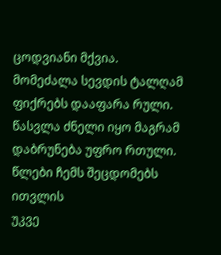ცოდვიანი მქვია.
მომეძალა სევდის ტალღამ
ფიქრებს დააფარა რული.
წასვლა ძნელი იყო მაგრამ
დაბრუნება უფრო რთული.
წლები ჩემს შეცდომებს ითვლის
უკვე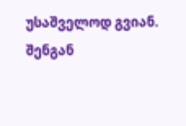უსაშველოდ გვიან.
შენგან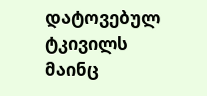დატოვებულ ტკივილს
მაინც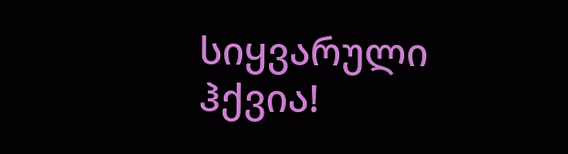სიყვარული ჰქვია!